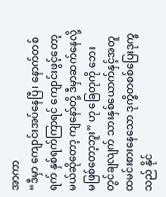အာကာ
“ဒီမှာ ကျောင်းအပ်နေပြီ၊ နောက်တစ်ရက် နှစ်ရက်ကြာရင် ကျောင်းဖွင့်တော့မယ်ဆိုတော့ ကျနော်တို့ ဒီမှာဆက်နေလို့ မဖြစ်တော့ဘူး” ဟု ခြေတုကို ဘေးတွင်ချလျက် သားနှစ်ယောက်နှင့်အတူ ထမင်းစားနေသော ဒုက္ခိတစစ်ပြေးဒုက္ခသည် နိုင်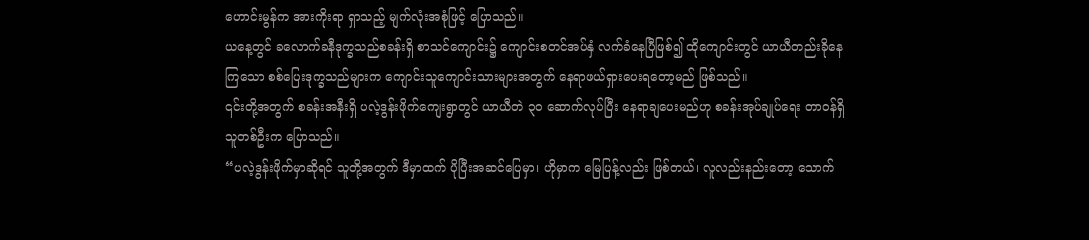ဟောင်းမွန်က အားကိုးရာ ရှာသည့် မျက်လုံးအစုံဖြင့် ပြောသည်။
ယနေ့တွင် ခလောက်ခနီဒုက္ခသည်စခန်းရှိ စာသင်ကျောင်း၌ ကျောင်းစတင်အပ်နှံ လက်ခံနေပြီဖြစ်၍ ထိုကျောင်းတွင် ယာယီတည်းခိုနေကြသော စစ်ပြေးဒုက္ခသည်များက ကျောင်းသူကျောင်းသားများအတွက် နေရာဖယ်ရှားပေးရတော့မည် ဖြစ်သည်။
၎င်းတို့အတွက် စခန်းအနီးရှိ ပလဲ့ဒွန်းဖိုက်ကျေးရွာတွင် ယာယီတဲ ၃၀ ဆောက်လုပ်ပြီး နေရာချပေးမည်ဟု စခန်းအုပ်ချုပ်ရေး တာဝန်ရှိသူတစ်ဦးက ပြောသည်။
“ပလဲ့ဒွန်းဖိုက်မှာဆိုရင် သူတို့အတွက် ဒီမှာထက် ပိုပြီးအဆင်ပြေမှာ၊ ဟိုမှာက မြေပြန့်လည်း ဖြစ်တယ်၊ လူလည်းနည်းတော့ သောက်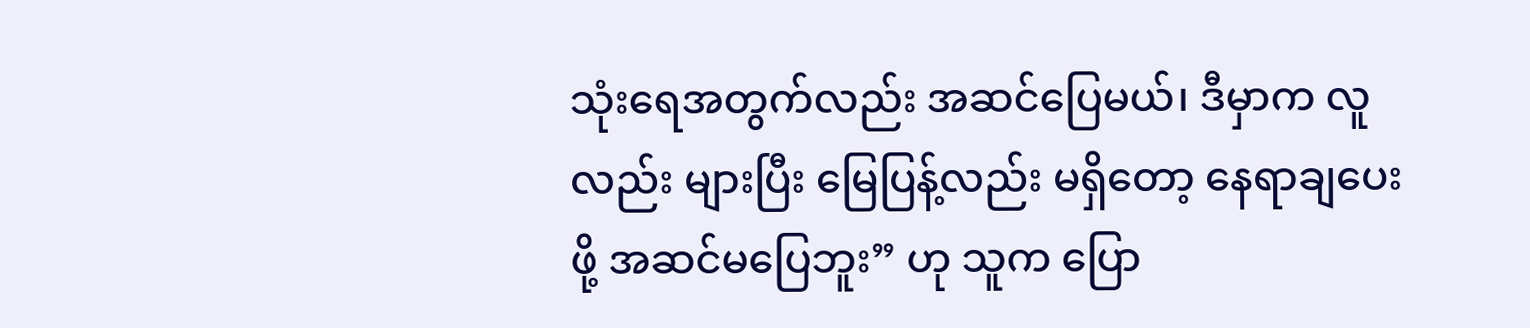သုံးရေအတွက်လည်း အဆင်ပြေမယ်၊ ဒီမှာက လူလည်း များပြီး မြေပြန့်လည်း မရှိတော့ နေရာချပေးဖို့ အဆင်မပြေဘူး” ဟု သူက ပြော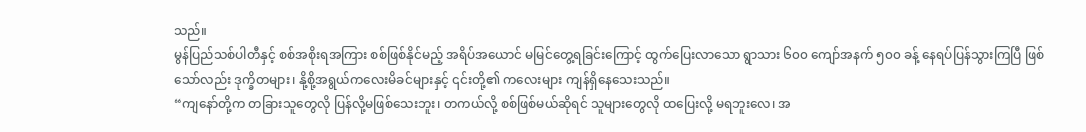သည်။
မွန်ပြည်သစ်ပါတီနှင့် စစ်အစိုးရအကြား စစ်ဖြစ်နိုင်မည့် အရိပ်အယောင် မမြင်တွေ့ရခြင်းကြောင့် ထွက်ပြေးလာသော ရွာသား ၆၀၀ ကျော်အနက် ၅၀၀ ခန့် နေရပ်ပြန်သွားကြပြီ ဖြစ်သော်လည်း ဒုက္ခိတများ၊ နို့စို့အရွယ်ကလေးမိခင်များနှင့် ၎င်းတို့၏ ကလေးများ ကျန်ရှိနေသေးသည်။
“ကျနော်တို့က တခြားသူတွေလို ပြန်လို့မဖြစ်သေးဘူး၊ တကယ်လို့ စစ်ဖြစ်မယ်ဆိုရင် သူများတွေလို ထပြေးလို့ မရဘူးလေ၊ အ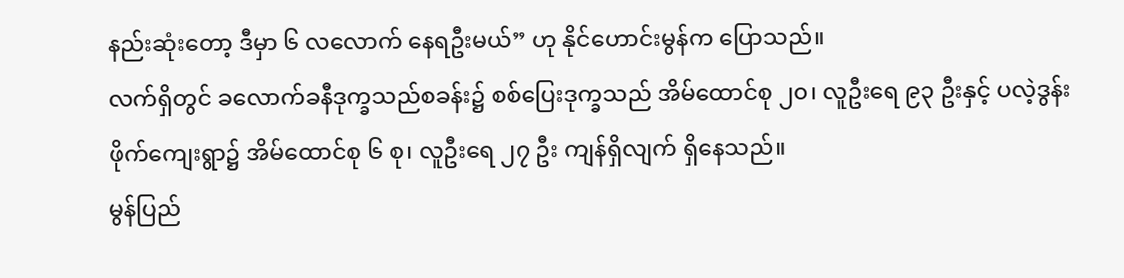နည်းဆုံးတော့ ဒီမှာ ၆ လလောက် နေရဦးမယ်” ဟု နိုင်ဟောင်းမွန်က ပြောသည်။
လက်ရှိတွင် ခလောက်ခနီဒုက္ခသည်စခန်း၌ စစ်ပြေးဒုက္ခသည် အိမ်ထောင်စု ၂၀၊ လူဦးရေ ၉၃ ဦးနှင့် ပလဲ့ဒွန်းဖိုက်ကျေးရွာ၌ အိမ်ထောင်စု ၆ စု၊ လူဦးရေ ၂၇ ဦး ကျန်ရှိလျက် ရှိနေသည်။
မွန်ပြည်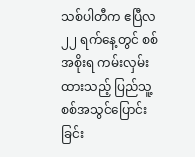သစ်ပါတီက ဧပြီလ ၂၂ ရက်နေ့တွင် စစ်အစိုးရ ကမ်းလှမ်းထားသည့် ပြည်သူ့စစ်အသွင်ပြောင်းခြင်း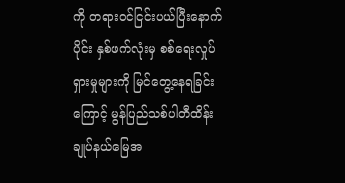ကို တရားဝင်ငြင်းပယ်ပြီးနောက်ပိုင်း နှစ်ဖက်လုံးမှ စစ်ရေးလှုပ်ရှားမှုများကို မြင်တွေ့နေရခြင်းကြောင့် မွန်ပြည်သစ်ပါတီထိန်းချုပ်နယ်မြေအ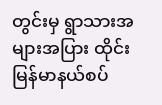တွင်းမှ ရွာသားအများအပြား ထိုင်းမြန်မာနယ်စပ်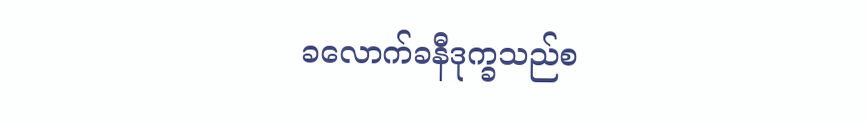ခလောက်ခနီဒုက္ခသည်စ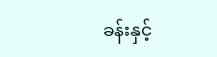ခန်းနှင့်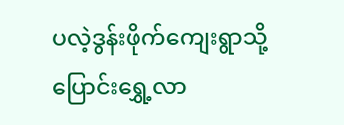ပလဲ့ဒွန်းဖိုက်ကျေးရွာသို့ ပြောင်းရွှေ့လာ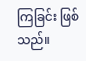ကြခြင်း ဖြစ်သည်။